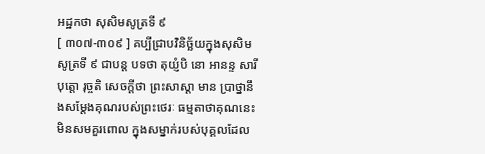អដ្ឋកថា សុសិមសូត្រទី ៩
[ ៣០៧-៣០៩ ] គប្បីជ្រាបវិនិច្ឆ័យក្នុងសុសិមសូត្រទី ៩ ជាបន្ត បទថា តុយ្ញំបិ នោ អានន្ទ សារីបុត្តោ រុច្ចតិ សេចក្តីថា ព្រះសាស្តា មាន ប្រាថ្នានឹងសម្តែងគុណរបស់ព្រះថេរៈ ធម្មតាថាគុណនេះ មិនសមគួរពោល ក្នុងសម្នាក់របស់បុគ្គលដែល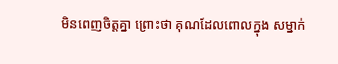មិនពេញចិត្តគ្នា ព្រោះថា គុណដែលពោលក្នុង សម្នាក់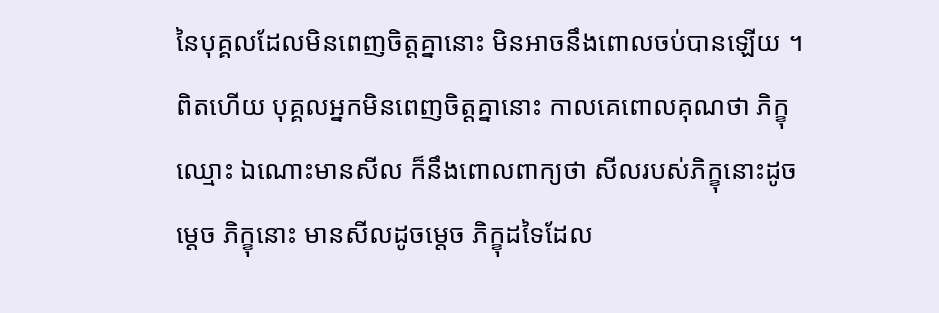នៃបុគ្គលដែលមិនពេញចិត្តគ្នានោះ មិនអាចនឹងពោលចប់បានឡើយ ។ ពិតហើយ បុគ្គលអ្នកមិនពេញចិត្តគ្នានោះ កាលគេពោលគុណថា ភិក្ខុឈ្មោះ ឯណោះមានសីល ក៏នឹងពោលពាក្យថា សីលរបស់ភិក្ខុនោះដូចម្តេច ភិក្ខុនោះ មានសីលដូចម្តេច ភិក្ខុដទៃដែល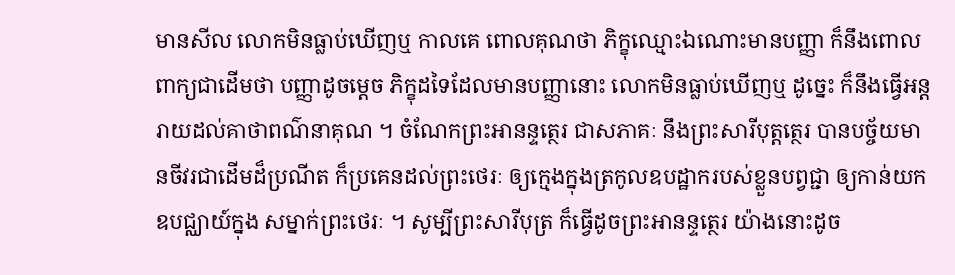មានសីល លោកមិនធ្លាប់ឃើញឬ កាលគេ ពោលគុណថា ភិក្ខុឈ្មោះឯណោះមានបញ្ញា ក៏នឹងពោលពាក្យជាដើមថា បញ្ញាដូចម្តេច ភិក្ខុដទៃដែលមានបញ្ញានោះ លោកមិនធ្លាប់ឃើញឬ ដូច្នេះ ក៏នឹងធ្វើអន្តរាយដល់គាថាពណ៌នាគុណ ។ ចំណែកព្រះអានន្ទត្ថេរ ជាសភាគៈ នឹងព្រះសារីបុត្តត្ថេរ បានបច្ច័យមានចីវរជាដើមដ៏ប្រណីត ក៏ប្រគេនដល់ព្រះថេរៈ ឲ្យក្មេងក្នុងត្រកូលឧបដ្ឋាករបស់ខ្លួនបព្វជ្ជា ឲ្យកាន់យកឧបជ្ឈាយ៍ក្នុង សម្នាក់ព្រះថេរៈ ។ សូម្បីព្រះសារីបុត្រ ក៏ធ្វើដូចព្រះអានន្ទត្ថេរ យ៉ាងនោះដូច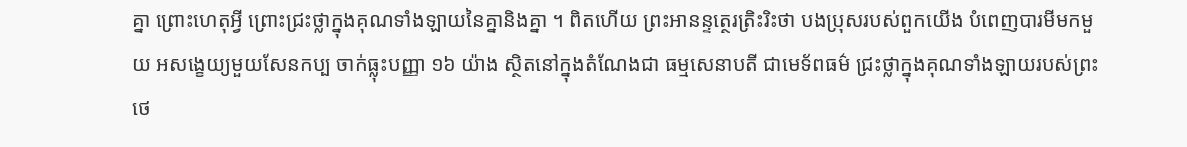គ្នា ព្រោះហេតុអ្វី ព្រោះជ្រះថ្លាក្នុងគុណទាំងឡាយនៃគ្នានិងគ្នា ។ ពិតហើយ ព្រះអានន្ទត្ថេរត្រិះរិះថា បងប្រុសរបស់ពួកយើង បំពេញបារមីមកមួយ អសង្ខេយ្យមួយសែនកប្ប ចាក់ធ្លុះបញ្ញា ១៦ យ៉ាង ស្ថិតនៅក្នុងតំណែងជា ធម្មសេនាបតី ជាមេទ័ពធម៌ ជ្រះថ្លាក្នុងគុណទាំងឡាយរបស់ព្រះថេ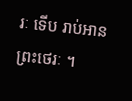រៈ ទើប រាប់អានព្រះថេរៈ ។